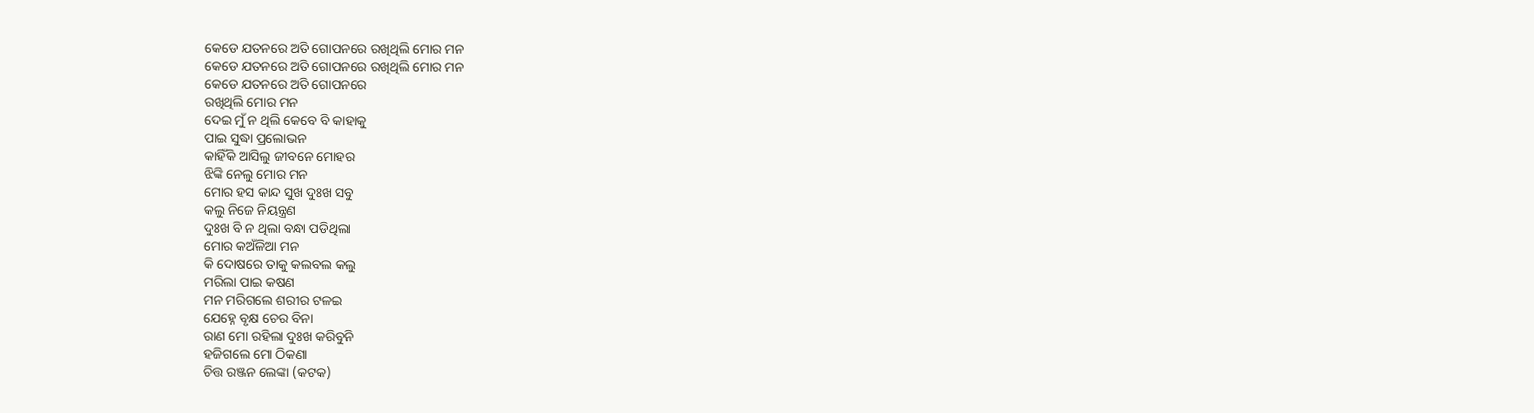କେଡେ ଯତନରେ ଅତି ଗୋପନରେ ରଖିଥିଲି ମୋର ମନ
କେଡେ ଯତନରେ ଅତି ଗୋପନରେ ରଖିଥିଲି ମୋର ମନ
କେଡେ ଯତନରେ ଅତି ଗୋପନରେ
ରଖିଥିଲି ମୋର ମନ
ଦେଇ ମୁଁ ନ ଥିଲି କେବେ ବି କାହାକୁ
ପାଇ ସୁଦ୍ଧା ପ୍ରଲୋଭନ
କାହିଁକି ଆସିଲୁ ଜୀବନେ ମୋହର
ଝିଙ୍କି ନେଲୁ ମୋର ମନ
ମୋର ହସ କାନ୍ଦ ସୁଖ ଦୁଃଖ ସବୁ
କଲୁ ନିଜେ ନିୟନ୍ତ୍ରଣ
ଦୁଃଖ ବି ନ ଥିଲା ବନ୍ଧା ପଡିଥିଲା
ମୋର କଅଁଳିଆ ମନ
କି ଦୋଷରେ ତାକୁ କଲବଲ କଲୁ
ମରିଲା ପାଇ କଷଣ
ମନ ମରିଗଲେ ଶରୀର ଟଳଇ
ଯେହ୍ନେ ବୃକ୍ଷ ଚେର ବିନା
ରାଣ ମୋ ରହିଲା ଦୁଃଖ କରିବୁନି
ହଜିଗଲେ ମୋ ଠିକଣା
ଚିତ୍ତ ରଞ୍ଜନ ଲେଙ୍କା (କଟକ)